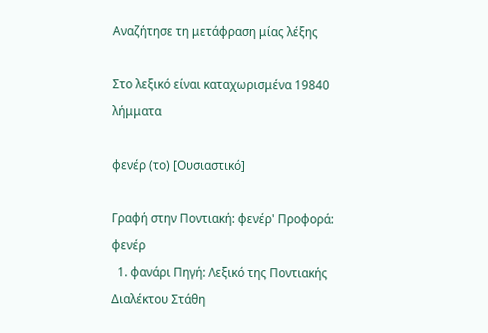Αναζήτησε τη μετάφραση μίας λέξης

Στο λεξικό είναι καταχωρισμένα 19840 λήμματα

φενέρ (το) [Ουσιαστικό]

Γραφή στην Ποντιακή: φενέρ' Προφορά: φενέρ
  1. φανάρι Πηγή: Λεξικό της Ποντιακής Διαλέκτου Στάθη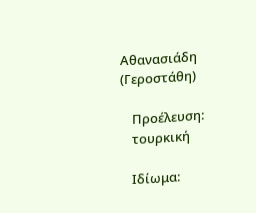Αθανασιάδη (Γεροστάθη)

    Προέλευση:
    τουρκική

    Ιδίωμα: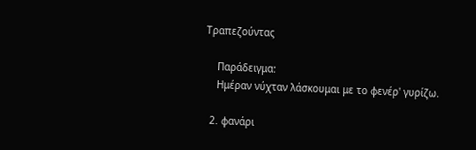Τραπεζούντας

    Παράδειγμα:
    Ημέραν νύχταν λάσκουμαι με το φενέρ' γυρίζω.

  2. φανάρι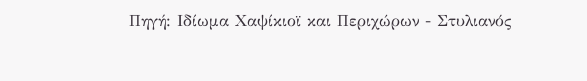Πηγή: Ιδίωμα Χαψίκιοϊ και Περιχώρων - Στυλιανός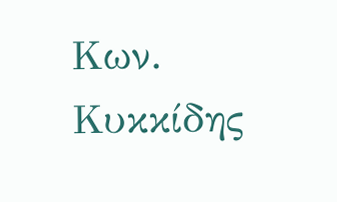Κων. Κυκκίδης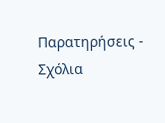Παρατηρήσεις - Σχόλια